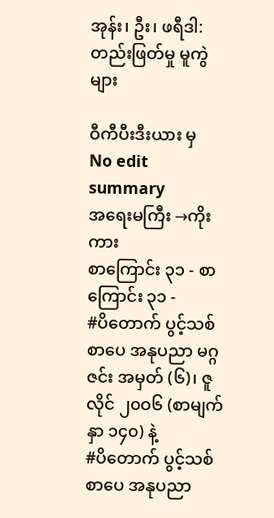အုန်း၊ ဦး၊ ဖရီဒါ: တည်းဖြတ်မှု မူကွဲများ

ဝီကီပီးဒီးယား မှ
No edit summary
အရေးမကြီး →ကိုးကား
စာကြောင်း ၃၁ - စာကြောင်း ၃၁ -
#ပိတောက် ပွင့်သစ် စာပေ အနုပညာ မဂ္ဂဇင်း အမှတ် (၆)၊ ဇူလိုင် ၂၀ဝ၆ (စာမျက်နှာ ၁၄၀) နဲ့
#ပိတောက် ပွင့်သစ် စာပေ အနုပညာ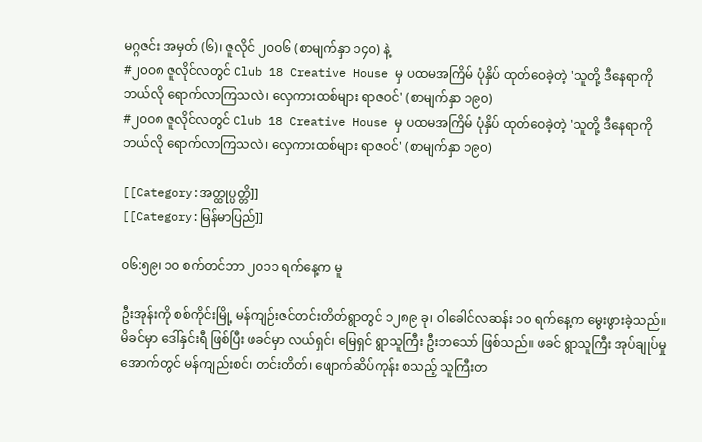မဂ္ဂဇင်း အမှတ် (၆)၊ ဇူလိုင် ၂၀ဝ၆ (စာမျက်နှာ ၁၄၀) နဲ့
#၂၀ဝ၈ ဇူလိုင်လတွင် Club 18 Creative House မှ ပထမအကြိမ် ပုံနှိပ် ထုတ်ဝေခဲ့တဲ့ 'သူတို့ ဒီနေရာကို ဘယ်လို ရောက်လာကြသလဲ၊ လှေကားထစ်များ ရာဇဝင်' (စာမျက်နှာ ၁၉၀)
#၂၀ဝ၈ ဇူလိုင်လတွင် Club 18 Creative House မှ ပထမအကြိမ် ပုံနှိပ် ထုတ်ဝေခဲ့တဲ့ 'သူတို့ ဒီနေရာကို ဘယ်လို ရောက်လာကြသလဲ၊ လှေကားထစ်များ ရာဇဝင်' (စာမျက်နှာ ၁၉၀)

[[Category:အတ္ထုပ္ပတ္တိ]]
[[Category:မြန်မာပြည်]]

၀၆:၅၉၊ ၁၀ စက်တင်ဘာ ၂၀၁၁ ရက်နေ့က မူ

ဦးအုန်းကို စစ်ကိုင်းမြို့ မန်ကျဉ်းဇင်တင်းတိတ်ရွာတွင် ၁၂၈၉ ခု၊ ဝါခေါင်လဆန်း ၁၀ ရက်နေ့က မွေးဖွားခဲ့သည်။ မိခင်မှာ ဒေါ်နှင်းရီ ဖြစ်ပြီး ဖခင်မှာ လယ်ရှင်၊ ‍မြေရှင်‍ ရွာသူကြီး ဦးဘသော် ဖြစ်သည်။ ဖခင် ရွာသူကြီး အုပ်ချုပ်မှု‍ အောက်တွင် မန်ကျည်းစင်၊ တင်းတိတ်၊ ‍ဖျောက်ဆိပ်ကုန်း စသည့် သူကြီးတ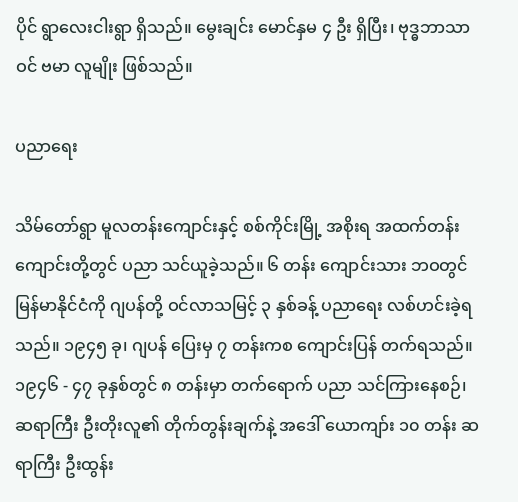ပိုင် ရွာ‍လေးငါးရွာ ရှိသည်။ မွေးချင်း မောင်နှမ ၄ ဦး ရှိပြီး၊ ဗုဒ္ဓဘာသာဝင် ဗမာ လူမျိုး ဖြစ်သည်။

ပညာရေး

သိမ်တော်ရွာ မူလတန်းကျောင်းနှင့် စစ်ကိုင်းမြို့ အစိုးရ အထက်တန်း ကျောင်းတို့တွင် ပညာ သင်ယူခဲ့သည်။ ၆ တန်း ကျောင်းသား ဘဝတွင် မြန်မာနိုင်ငံကို ဂျပန်တို့ ဝင်လာသမြင့် ၃ နှစ်ခန့် ပညာရေး လစ်ဟင်းခဲ့ရသည်။ ၁၉၄၅ ခု၊ ဂျပန် ပြေးမှ ၇ တန်းကစ ကျောင်းပြန် တက်ရသည်။ ၁၉၄၆ - ၄၇ ခုနှစ်တွင် ၈ တန်းမှာ တက်ရောက် ပညာ သင်ကြားနေစဉ်၊ ဆရာကြီး ဦးတိုးလူ၏ တိုက်တွန်းချက်နဲ့ အဒေါ် ယောကျာ်း ၁၀ တန်း ဆရာကြီး ဦးထွန်း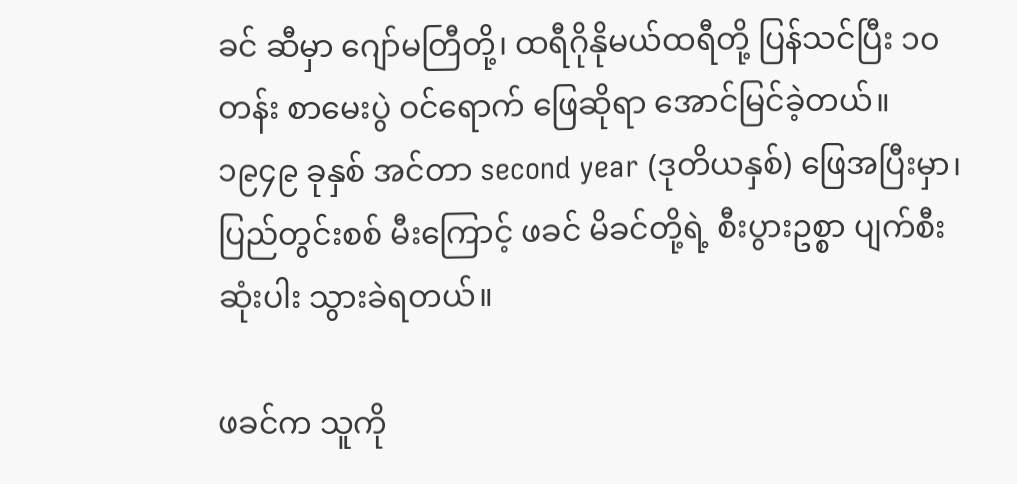ခင် ဆီမှာ ‍ဂျော်မ‍တြီတို့၊ ထရီဂိုနိုမယ်ထရီတို့ ‍ပြန်သင်ပြီး ၁၀ တန်း စာမေးပွဲ ဝင်ရောက် ဖြေဆိုရာ အောင်မြင်ခဲ့တယ်။၁၉၄၉ ခုနှစ် အင်တာ second year (ဒုတိယနှစ်) ဖြေအပြီးမှာ၊ ပြည်တွင်းစစ် မီးကြောင့် ဖခင် မိခင်တို့ရဲ့ စီးပွားဥစ္စာ ပျက်စီး ဆုံးပါး သွားခဲရတယ်။

ဖခင်က သူကို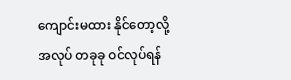ကျောင်းမထား နိုင်တော့လို့ အလုပ် တခုခု ဝင်လုပ်ရန်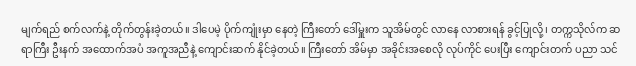မျက်ရည် စက်လက်နဲ့ တိုက်တွန်းခဲ့တယ်။ ဒါပေမဲ့ ပိုက်ကျုံးမှာ နေတဲ့ ကြီးတော် ဒေါ်မှူးက သူအိမ်တွင် လာနေ လာစားရန် ခွင့်ပြုလို့၊ တက္ကသိုလ်က ဆရာကြီး ဦးနက် အထောက်အပံ အကူအညီနဲ့ ကျောင်းဆက် နိုင်ခဲ့တယ်။ ကြီးတော် အိမ်မှာ အခိုင်းအ‍စေလို လုပ်ကိုင် ပေးပြီး ကျောင်းတက် ပညာ သင်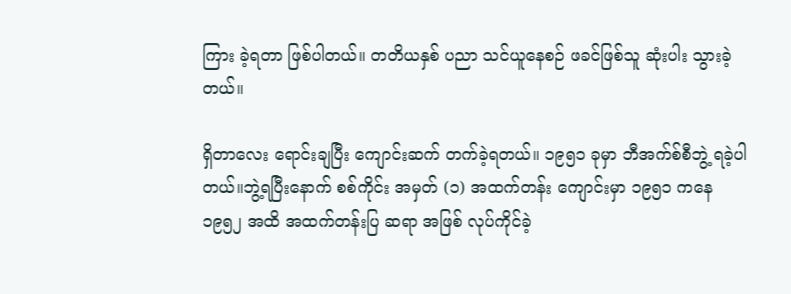ကြား ခဲ့ရတာ ဖြစ်ပါတယ်။ တတိယနှစ် ပညာ သင်ယူနေစဉ် ဖခင်ဖြစ်သူ ဆုံးပါး သွားခဲ့တယ်။

ရှိတာလေး ရောင်းချပြီး ကျောင်းဆက် တက်ခဲ့ရတယ်။ ၁၉၅၁ ခုမှာ ဘီအက်စ်စီဘွဲ့ ရခဲ့ပါတယ်။ဘွဲ့ရပြီးနောက် စစ်ကိုင်း အမှတ် (၁) အထက်တန်း ကျောင်းမှာ ၁၉၅၁ ကနေ ၁၉၅၂ အထိ အထက်တန်းပြ ဆရာ အဖြစ် လုပ်ကိုင်ခဲ့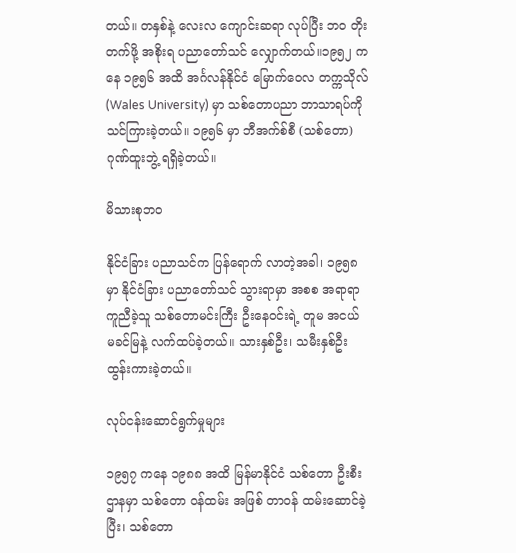တယ်။ တနှစ်နဲ့‍ လေးလ ‍ကျောင်းဆရာ လုပ်‍ပြီး ဘဝ တိုးတက်ဖို့ အစိုးရ ပညာ‍တော်သင် ‍လျှောက်တယ်။၁၉၅၂ ကနေ ၁၉၅၆ အထိ အင်္ဂလန်နိုင်ငံ မြောက်ဝေလ တက္ကသိုလ် (Wales University) မှာ သစ်တောပညာ ဘာသာရပ်ကို သင်ကြားခဲ့တယ်။ ၁၉၅၆ မှာ ဘီအက်စ်စီ (သစ်တော) ဂုဏ်ထူးဘွဲ့ ရရှိခဲ့တယ်။

မိသားစုဘဝ

နိုင်ငံခြား ပညာသင်က ပြန်ရောက် လာတဲ့အခါ၊ ၁၉၅၈ မှာ နိုင်ငံခြား ပညာတော်သင် သွားရာမှာ အစစ အရာရာ ကူညီခဲ့သူ သစ်‍တောမင်း‍ကြီး ဦး‍နေဝင်းရဲ့ တူမ အငယ် မခင်‍မြနဲ့ လက်ထပ်ခဲ့တယ်။ သားနှစ်ဦး၊ သမီးနှစ်ဦး ထွန်းကားခဲ့တယ်။

လုပ်ငန်းဆောင်ရွက်မှုများ

၁၉၅၇ ကနေ ၁၉၈၈ အထိ မြန်မာနိုင်ငံ သစ်တော ဦးစီး ဌာနမှာ သစ်တော ဝန်ထမ်း အဖြစ် တာဝန် ထမ်းဆောင်ခဲ့ပြီး၊ သစ်တော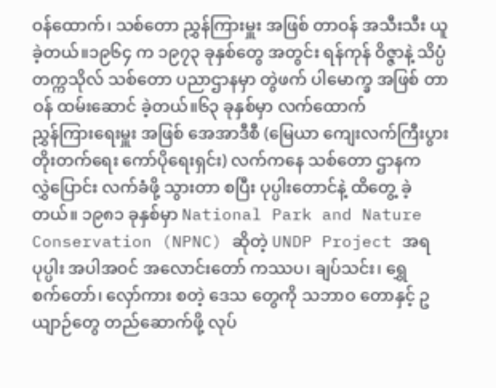ဝန်ထောက်၊ သစ်တော ညွှန်ကြားမှူး အဖြစ် တာဝန် အသီးသီး ယူခဲ့တယ်။၁၉၆၄ က ၁၉၇၃ ခုနှစ်တွေ အတွင်း ရန်ကုန် ဝိဇ္ဇာနဲ့ သိပ္ပံ တက္ကသိုလ် သစ်တော ပညာဌာနမှာ တွဲဖက် ပါမောက္ခ အဖြစ် တာဝန် ထမ်းဆောင် ခဲ့တယ်။၆၃ ခုနှစ်မှာ လက်‍ထောက် ညွှန်‍ကြား‍ရေးမှူး အ‍ဖြစ် ‍အေအာဒီစီ (မြေယာ ‍ကျေးလက်‍ကြီးပွား တိုးတက်‍ရေး ‍ကော်ပို‍ရေးရှင်း) လက်က‍နေ သစ်‍တော ဌာနက လွှဲ‍ပြောင်း လက်ခံဖို့ သွားတာ စပြီး ပုပ္ပါး‍တောင်နဲ့ ထိတွေ့ ခဲ့တယ်။ ၁၉၈၁ ခုနှစ်မှာ‍ National Park and Nature Conservation (NPNC) ဆိုတဲ့ UNDP Project အရ ပုပ္ပါး အပါအဝင် အ‍လောင်း‍တော် ကဿပ၊ ချပ်သင်း၊ ‍ရွှေစက်‍တော်၊ ‍လှော်ကား စတဲ့‍ ဒေသ ‍တွေကို သဘာဝ ‍တောနှင့် ဥယျာဉ်တွေ တည်‍ဆောက်ဖို့ လုပ်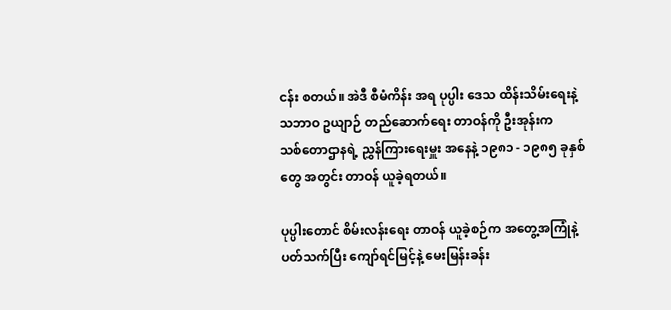ငန်း စတယ်။ အဲဒီ စီမံကိန်း အရ ပုပ္ပါး ‍ဒေသ ထိန်းသိမ်း‍ရေးနဲ့ သဘာဝ ဥယျာဉ် တည်‍ဆောက်‍ရေး တာဝန်ကို ဦးအုန်းက သစ်‍တောဌာနရဲ့ ညွှန်‍ကြား‍ရေးမှူး အ‍နေနဲ့ ၁၉၈၁ - ၁၉၈၅ ခုနှစ်တွေ အတွင်း တာဝန် ယူခဲ့ရတယ်။

ပုပ္ပါးတောင် စိမ်းလန်းရေး တာဝန် ယူခဲ့စဉ်က အတွေ့အကြုံနဲ့ ပတ်သက်ပြီး ကျော်ရင်မြင့်နဲ့ မေးမြန်းခန်း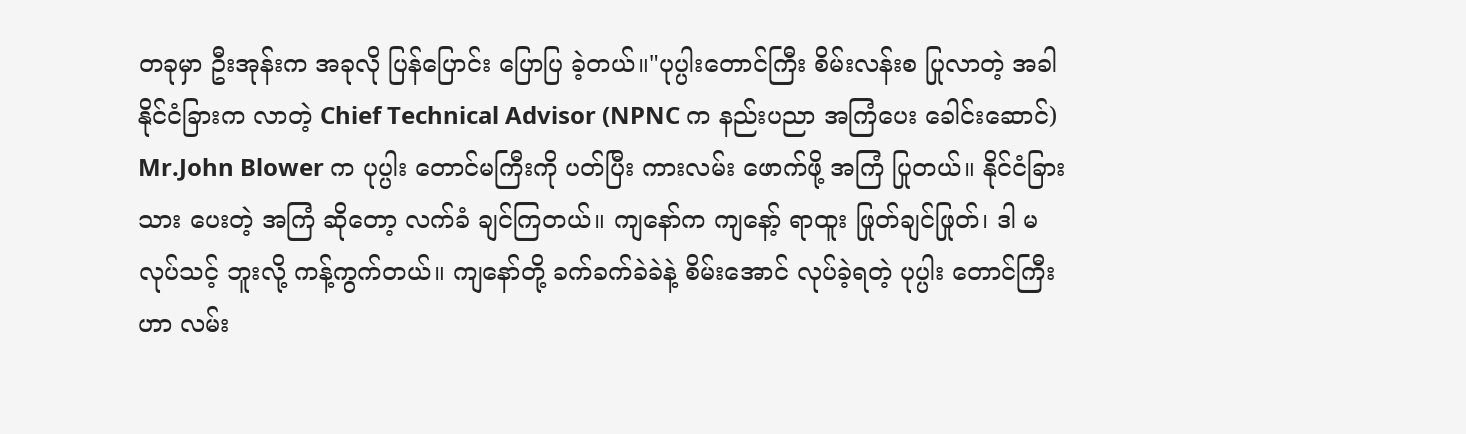တခုမှာ ဦးအုန်းက အခုလို ပြန်ပြောင်း ပြောပြ ခဲ့တယ်။"ပုပ္ပါး‍တောင်‍ကြီး စိမ်းလန်းစ‍ ပြုလာတဲ့ အခါ နိုင်ငံ‍ခြားက လာတဲ့ Chief Technical Advisor (NPNC က နည်းပညာ အ‍ကြံ‍ပေး ‍ခေါင်း‍ဆောင်) Mr.John Blower က ပုပ္ပါး‍ တောင်မ‍ကြီးကို ပတ်‍ပြီး ကားလမ်း‍ ဖောက်ဖို့ အ‍ကြံ‍ ပြုတယ်။ နိုင်ငံ‍ခြားသား ‍ပေးတဲ့ အ‍ကြံ ဆို‍တော့ လက်ခံ ချင်‍ကြတယ်။ ကျနော်က ကျနော့် ရာထူး‍ ဖြုတ်ချင်‍ဖြုတ်၊ ဒါ မလုပ်သင့် ဘူးလို့ ကန့်ကွက်တယ်။ ကျနော်တို့ ခက်ခက်ခဲခဲနဲ့ စိမ်း‍အောင် လုပ်ခဲ့ရတဲ့ ပုပ္ပါး‍ တောင်‍ကြီးဟာ လမ်း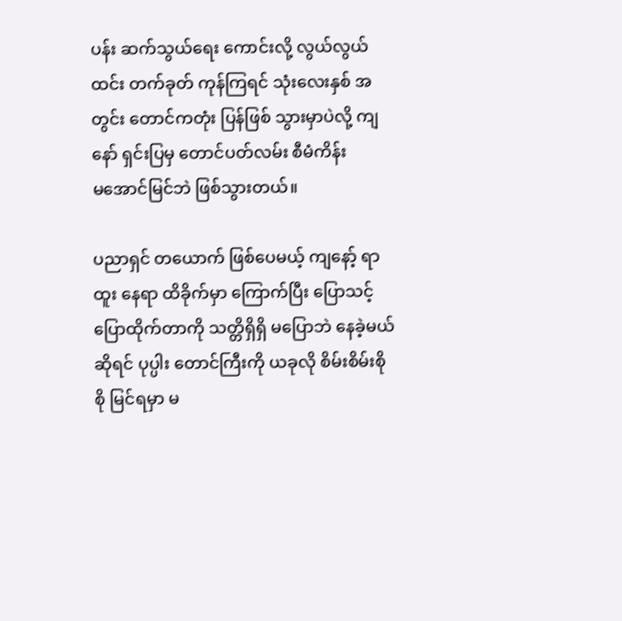ပန်း ဆက်သွယ်‍ရေး‍ ကောင်းလို့ လွယ်လွယ် ထင်း တက်ခုတ် ကုန်‍ကြရင် သုံး‍လေးနှစ် အတွင်း ‍တောင်ကတုံး‍ ပြန်‍ဖြစ် သွားမှာပဲလို့ ကျနော် ရှင်း‍ပြမှ ‍တောင်ပတ်လမ်း စီမံကိန်း မ‍အောင်‍မြင်ဘဲ ‍ဖြစ်သွားတယ်။

ပညာရှင် တ‍ယောက်‍ ဖြစ်‍ပေမယ့် ကျနော့် ရာထူး‍ နေရာ ထိခိုက်မှာ‍ ကြောက်‍ပြီး ‍ပြောသင့်‍ ပြောထိုက်တာကို သတ္တိရှိရှိ မ‍ပြောဘဲ‍ နေခဲ့မယ် ဆိုရင် ပုပ္ပါး‍ တောင်‍ကြီးကို ယခုလို စိမ်းစိမ်းစိုစို‍ မြင်ရမှာ မ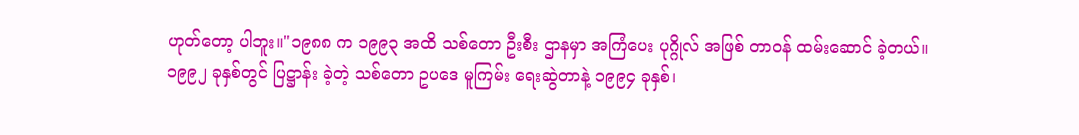ဟုတ်‍တော့ ပါဘူး။"၁၉၈၈ က ၁၉၉၃ အထိ သစ်တော ဦးစီး ဌာနမှာ အကြံပေး ပုဂ္ဂိုလ် အဖြစ် တာဝန် ထမ်းဆောင် ခဲ့တယ်။ ၁၉၉၂ ခုနှစ်တွင် ပြဋ္ဌာန်း ခဲ့တဲ့ သစ်တော ဥပဒေ မူကြမ်း ရေးဆွဲတာနဲ့ ၁၉၉၄ ခုနှစ်၊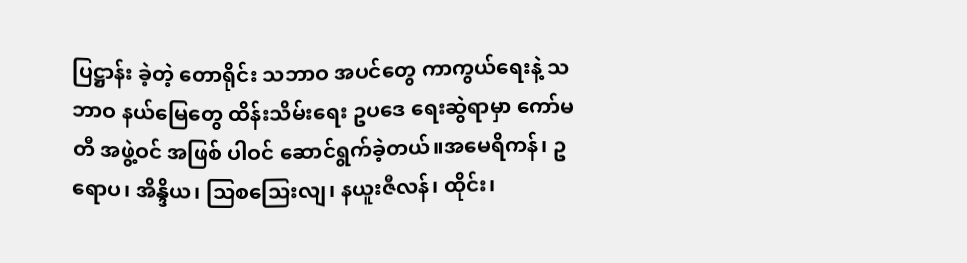ပြဋ္ဌာန်း ခဲ့တဲ့ တောရိုင်း သဘာဝ အပင်တွေ ကာကွယ်ရေးနဲ့ သဘာဝ နယ်မြေတွေ ထိန်းသိမ်းရေး ဥပဒေ ရေးဆွဲရာမှာ ကော်မတီ အဖွဲ့ဝင် အဖြစ် ပါဝင် ဆောင်ရွက်ခဲ့တယ်။အမေရိကန်၊ ဥရောပ၊ အိန္ဒိယ၊ သြစသြေးလျ၊ နယူးဇီလန်၊ ထိုင်း၊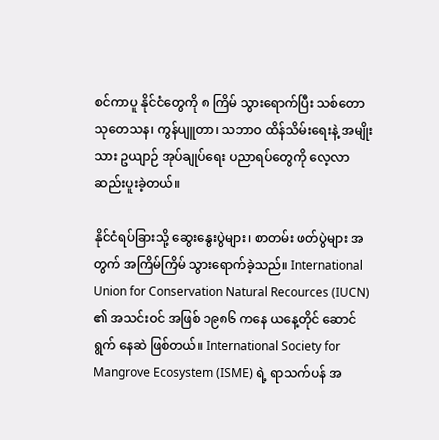စင်ကာပူ နိုင်ငံတွေကို ၈ ကြိမ် သွားရောက်ပြီး သစ်တော သုတေသန၊ ကွန်ပျူတာ၊ သဘာဝ ထိန်သိမ်းရေးနဲ့ အမျိုးသား ဥယျာဉ် အုပ်ချုပ်ရေး ပညာရပ်တွေကို လေ့လာ ဆည်းပူးခဲ့တယ်။

နိုင်ငံရပ်ခြားသို့ ဆွေးနွေးပွဲများ၊ စာတမ်း ဖတ်ပွဲများ အတွက် အကြိမ်ကြိမ် သွားရောက်ခဲ့သည်။ International Union for Conservation Natural Recources (IUCN) ၏ အသင်းဝင် အဖြစ် ၁၉၈၆ ကနေ ယနေ့တိုင် ဆောင်ရွက် နေဆဲ ဖြစ်တယ်။ International Society for Mangrove Ecosystem (ISME) ရဲ့ ရာသက်ပန် အ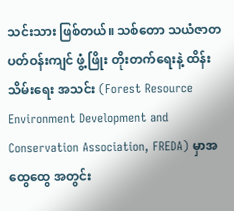သင်းသား ဖြစ်တယ်။ သစ်တော သယံဇာတ ပတ်ဝန်းကျင် ဖွံ့ဖြိုး တိုးတက်ရေးနဲ့ ထိန်းသိမ်းရေး အသင်း (Forest Resource Environment Development and Conservation Association, FREDA) မှာအထွေထွေ အတွင်း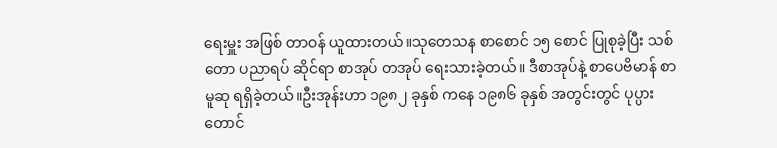ရေးမှူး အဖြစ် တာဝန် ယူထားတယ်။သုတေသန စာစောင် ၁၅ စောင် ပြုစုခဲ့ပြီး သစ်တော ပညာရပ် ဆိုင်ရာ စာအုပ် တအုပ် ရေးသားခဲ့တယ်။ ဒီစာအုပ်နဲ့ စာပေဗိမာန် စာမူဆု ရရှိခဲ့တယ်။ဦးအုန်းဟာ ၁၉၈၂ ခုနှစ် ကနေ ၁၉၈၆ ခုနှစ် အတွင်းတွင် ပုပ္ပားတောင်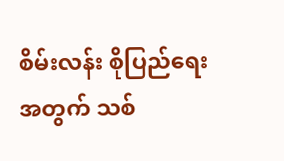စိမ်းလန်း စိုပြည်ရေး အတွက် သစ်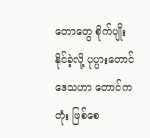တောတွေ စိုက်ပျိုး နိုင်ခဲ့လို့ ပုပ္ပားတောင် ဒေသဟာ တောင်ကတုံး ဖြစ်စေ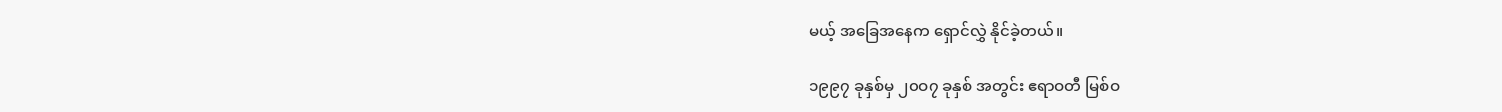မယ့် အခြေအနေက ရှောင်လွှဲ နိုင်ခဲ့တယ်။

၁၉၉၇ ခုနှစ်မှ ၂၀ဝ၇ ခုနှစ် အတွင်း ဧရာဝတီ မြစ်ဝ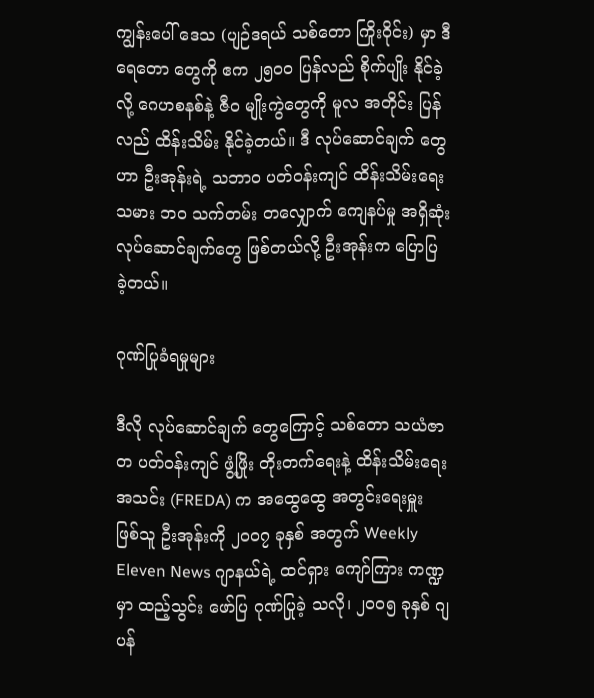ကျွန်းပေါ် ဒေသ (ပျဉ်ဒရယ် သစ်တော ကြိုးဝိုင်း) မှာ ဒီရေတော တွေကို ဧက ၂၅၀ဝ ပြန်လည် စိုက်ပျိုး နိုင်ခဲ့လို့ ဂေဟစနစ်နဲ့ ဇီဝ မျိုးကွဲတွေကို မူလ အတိုင်း ပြန်လည် ထိန်းသိမ်း နိုင်ခဲ့တယ်။ ဒီ လုပ်ဆောင်ချက် တွေဟာ ဦးအုန်းရဲ့ သဘာဝ ပတ်ဝန်းကျင် ထိန်းသိမ်းရေး သမား ဘဝ သက်တမ်း တလျှောက် ကျေနပ်မှု အရှိဆုံး လုပ်ဆောင်ချက်တွေ ဖြစ်တယ်လို့ ဦးအုန်းက ပြောပြ ခဲ့တယ်။

ဂုဏ်ပြုခံရမှုများ

ဒီလို လုပ်ဆောင်ချက် တွေကြောင့် သစ်တော သယံဇာတ ပတ်ဝန်းကျင် ဖွံ့ဖြိုး တိုးတက်ရေးနဲ့ ထိန်းသိမ်းရေး အသင်း (FREDA) က အထွေထွေ အတွင်းရေးမှူး ဖြစ်သူ ဦးအုန်းကို ၂၀ဝ၇ ခုနှစ် အတွက် Weekly Eleven News ဂျာနယ်ရဲ့ ထင်ရှား ကျော်ကြား ကဏ္ဍမှာ ထည့်သွင်း ဖော်ပြ ဂုဏ်ပြုခဲ့ သလို၊ ၂၀ဝ၅ ခုနှစ် ဂျပန်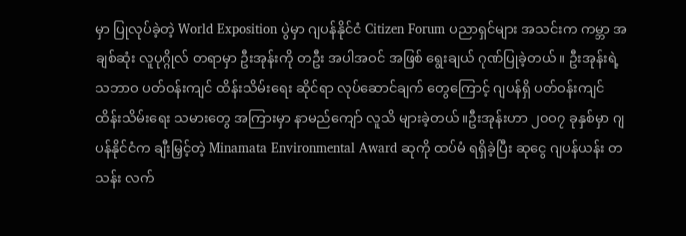မှာ ပြုလုပ်ခဲ့တဲ့ World Exposition ပွဲမှာ ဂျပန်နိုင်ငံ Citizen Forum ပညာရှင်များ အသင်းက ကမ္ဘာ အချစ်ဆုံး လူပုဂ္ဂိုလ် တရာမှာ ဦးအုန်းကို တဦး အပါအဝင် အဖြစ် ရွေးချယ် ဂုဏ်ပြုခဲ့တယ်။ ဦးအုန်းရဲ့ သဘာဝ ပတ်ဝန်းကျင် ထိန်းသိမ်းရေး ဆိုင်ရာ လုပ်ဆောင်ချက် တွေကြောင့် ဂျပန်ရှိ ပတ်ဝန်းကျင် ထိန်းသိမ်းရေး သမားတွေ အကြားမှာ နာမည်ကျော် လူသိ များခဲ့တယ်။ဦးအုန်းဟာ ၂၀ဝ၇ ခုနှစ်မှာ ဂျပန်နိုင်ငံက ချီးမြှင့်တဲ့ Minamata Environmental Award ဆုကို ထပ်မံ ရရှိခဲ့ပြီး ဆုငွေ ဂျပန်ယန်း တသန်း လက်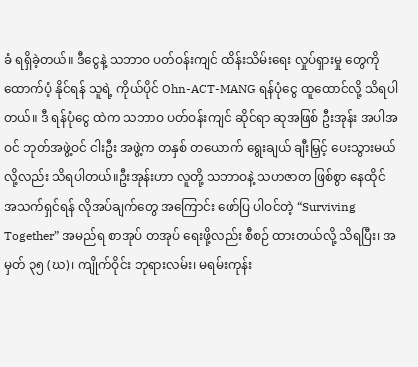ခံ ရရှိခဲ့တယ်။ ဒီငွေနဲ့ သဘာဝ ပတ်ဝန်းကျင် ထိန်းသိမ်းရေး လှုပ်ရှားမှု တွေကို ထောက်ပံ့ နိုင်ရန် သူရဲ့ ကိုယ်ပိုင် Ohn-ACT-MANG ရန်ပုံငွေ ထူထောင်လို့ သိရပါတယ်။ ဒီ ရန်ပုံငွေ ထဲက သဘာဝ ပတ်ဝန်းကျင် ဆိုင်ရာ ဆုအဖြစ် ဦးအုန်း အပါအဝင် ဘုတ်အဖွဲ့ဝင် ငါးဦး အဖွဲ့က တနှစ် တယောက် ရွေးချယ် ချီးမြှင့် ပေးသွားမယ် လို့လည်း သိရပါတယ်။ဦးအုန်းဟာ လူတို့ သဘာဝနဲ့ သဟဇာတ ဖြစ်စွာ နေထိုင် အသက်ရှင်ရန် လိုအပ်ချက်တွေ အကြောင်း ဖော်ပြ ပါဝင်တဲ့ “Surviving Together” အမည်ရ စာအုပ် တအုပ် ရေးဖို့လည်း စီစဉ် ထားတယ်လို့ သိရပြီး၊ အမှတ် ၃၅ (ဃ)၊ ကျိုက်ဝိုင်း ဘုရားလမ်း၊ မရမ်းကုန်း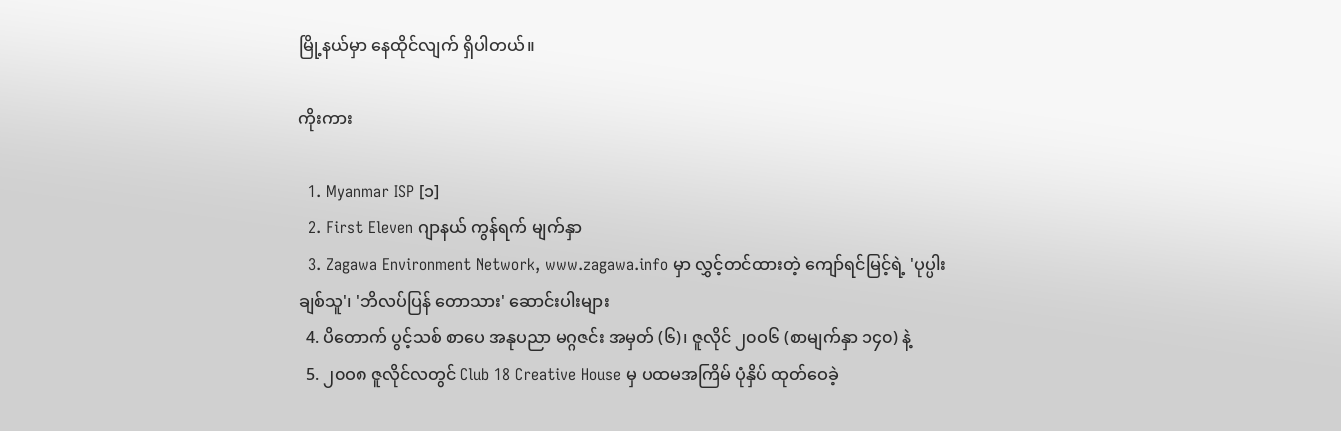မြို့နယ်မှာ နေထိုင်လျက် ရှိပါတယ်။

ကိုးကား

  1. Myanmar ISP [၁]
  2. First Eleven ဂျာနယ် ကွန်ရက် မျက်နှာ
  3. Zagawa Environment Network, www.zagawa.info မှာ လွှင့်တင်ထားတဲ့ ‍ကျော်ရင်‍မြင့်ရဲ့ 'ပုပ္ပါးချစ်သူ'၊ 'ဘိလပ်‍ပြန် ‍တောသား' ဆောင်းပါးများ
  4. ပိတောက် ပွင့်သစ် စာပေ အနုပညာ မဂ္ဂဇင်း အမှတ် (၆)၊ ဇူလိုင် ၂၀ဝ၆ (စာမျက်နှာ ၁၄၀) နဲ့
  5. ၂၀ဝ၈ ဇူလိုင်လတွင် Club 18 Creative House မှ ပထမအကြိမ် ပုံနှိပ် ထုတ်ဝေခဲ့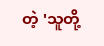တဲ့ 'သူတို့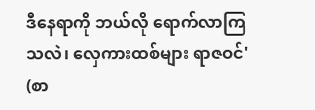ဒီနေရာကို ဘယ်လို ရောက်လာကြသလဲ၊ လှေကားထစ်များ ရာဇဝင်' (စာ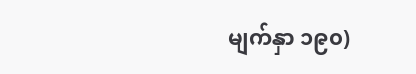မျက်နှာ ၁၉၀)